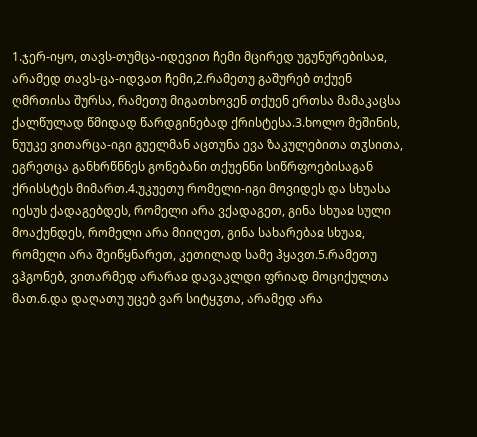1.ჯერ-იყო, თავს-თუმცა-იდევით ჩემი მცირედ უგუნურებისაჲ, არამედ თავს-ცა-იდვათ ჩემი,2.რამეთუ გაშურებ თქუენ ღმრთისა შურსა, რამეთუ მიგათხოვენ თქუენ ერთსა მამაკაცსა ქალწულად წმიდად წარდგინებად ქრისტესა.3.ხოლო მეშინის, ნუუკე ვითარცა-იგი გუელმან აცთუნა ევა ზაკულებითა თჳსითა, ეგრეთცა განხრწნნეს გონებანი თქუენნი სიწრფოებისაგან ქრისსტეს მიმართ.4.უკუეთუ რომელი-იგი მოვიდეს და სხუასა იესუს ქადაგებდეს, რომელი არა ვქადაგეთ, გინა სხუაჲ სული მოაქუნდეს, რომელი არა მიიღეთ, გინა სახარებაჲ სხუაჲ, რომელი არა შეიწყნარეთ, კეთილად სამე ჰყავთ.5.რამეთუ ვჰგონებ, ვითარმედ არარაჲ დავაკლდი ფრიად მოციქულთა მათ.6.და დაღათუ უცებ ვარ სიტყჳთა, არამედ არა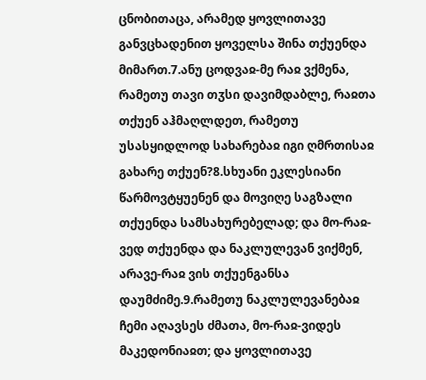ცნობითაცა, არამედ ყოვლითავე განვცხადენით ყოველსა შინა თქუენდა მიმართ.7.ანუ ცოდვაჲ-მე რაჲ ვქმენა, რამეთუ თავი თჳსი დავიმდაბლე, რაჲთა თქუენ აჰმაღლდეთ, რამეთუ უსასყიდლოდ სახარებაჲ იგი ღმრთისაჲ გახარე თქუენ?8.სხუანი ეკლესიანი წარმოვტყუენენ და მოვიღე საგზალი თქუენდა სამსახურებელად; და მო-რაჲ-ვედ თქუენდა და ნაკლულევან ვიქმენ, არავე-რაჲ ვის თქუენგანსა დაუმძიმე.9.რამეთუ ნაკლულევანებაჲ ჩემი აღავსეს ძმათა, მო-რაჲ-ვიდეს მაკედონიაჲთ; და ყოვლითავე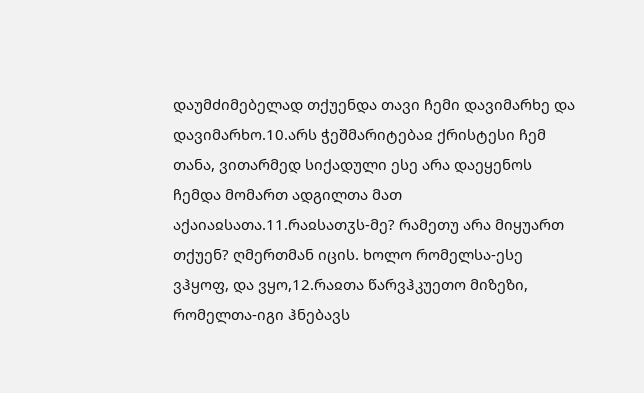დაუმძიმებელად თქუენდა თავი ჩემი დავიმარხე და დავიმარხო.10.არს ჭეშმარიტებაჲ ქრისტესი ჩემ თანა, ვითარმედ სიქადული ესე არა დაეყენოს ჩემდა მომართ ადგილთა მათ აქაიაჲსათა.11.რაჲსათჳს-მე? რამეთუ არა მიყუართ თქუენ? ღმერთმან იცის. ხოლო რომელსა-ესე ვჰყოფ, და ვყო,12.რაჲთა წარვჰკუეთო მიზეზი, რომელთა-იგი ჰნებავს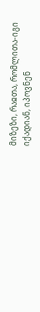მიზეზი, რაჲთა, რომლითა-იგი იქადიან, იპოვნენ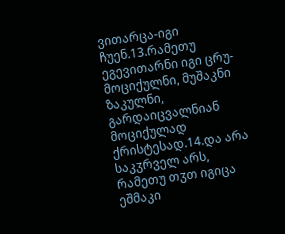ვითარცა-იგი ჩუენ.13.რამეთუ ეგევითარნი იგი ცრუ-მოციქულნი, მუშაკნი ზაკულნი, გარდაიცვალნიან მოციქულად ქრისტესად.14.და არა საკჳრველ არს, რამეთუ თჳთ იგიცა ეშმაკი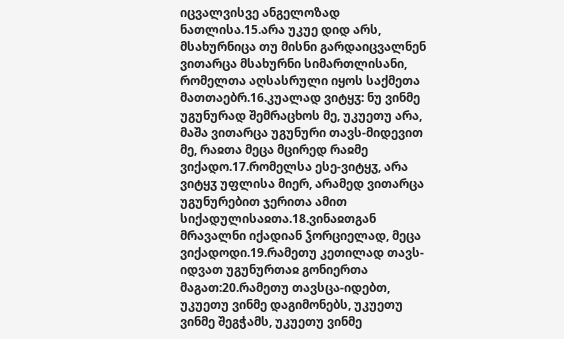იცვალვისვე ანგელოზად ნათლისა.15.არა უკუე დიდ არს, მსახურნიცა თუ მისნი გარდაიცვალნენ ვითარცა მსახურნი სიმართლისანი, რომელთა აღსასრული იყოს საქმეთა მათთაებრ.16.კუალად ვიტყჳ: ნუ ვინმე უგუნურად შემრაცხოს მე, უკუეთუ არა, მაშა ვითარცა უგუნური თავს-მიდევით მე, რაჲთა მეცა მცირედ რაჲმე ვიქადო.17.რომელსა ესე-ვიტყჳ, არა ვიტყჳ უფლისა მიერ, არამედ ვითარცა უგუნურებით ჯერითა ამით სიქადულისაჲთა.18.ვინაჲთგან მრავალნი იქადიან ჴორციელად, მეცა ვიქადოდი.19.რამეთუ კეთილად თავს-იდვათ უგუნურთაჲ გონიერთა მაგათ:20.რამეთუ თავსცა-იდებთ, უკუეთუ ვინმე დაგიმონებს, უკუეთუ ვინმე შეგჭამს, უკუეთუ ვინმე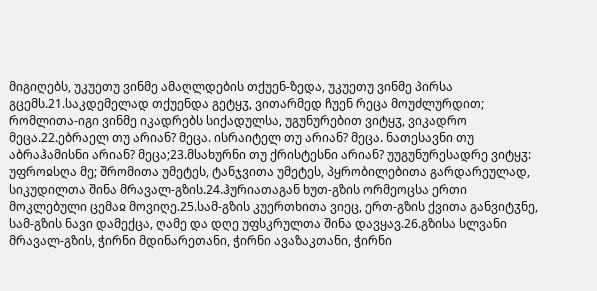მიგიღებს, უკუეთუ ვინმე ამაღლდების თქუენ-ზედა, უკუეთუ ვინმე პირსა გცემს.21.საკდემელად თქუენდა გეტყჳ, ვითარმედ ჩუენ რეცა მოუძლურდით; რომლითა-იგი ვინმე იკადრებს სიქადულსა, უგუნურებით ვიტყჳ, ვიკადრო მეცა.22.ებრაელ თუ არიან? მეცა. ისრაიტელ თუ არიან? მეცა. ნათესავნი თუ აბრაჰამისნი არიან? მეცა;23.მსახურნი თუ ქრისტესნი არიან? უუგუნურესადრე ვიტყჳ: უფროჲსღა მე; შრომითა უმეტეს, ტანჯვითა უმეტეს, პყრობილებითა გარდარეულად, სიკუდილთა შინა მრავალ-გზის.24.ჰურიათაგან ხუთ-გზის ორმეოცსა ერთი მოკლებული ცემაჲ მოვიღე.25.სამ-გზის კუერთხითა ვიეც, ერთ-გზის ქვითა განვიტჳნე, სამ-გზის ნავი დამექცა, ღამე და დღე უფსკრულთა შინა დავყავ.26.გზისა სლვანი მრავალ-გზის, ჭირნი მდინარეთანი, ჭირნი ავაზაკთანი, ჭირნი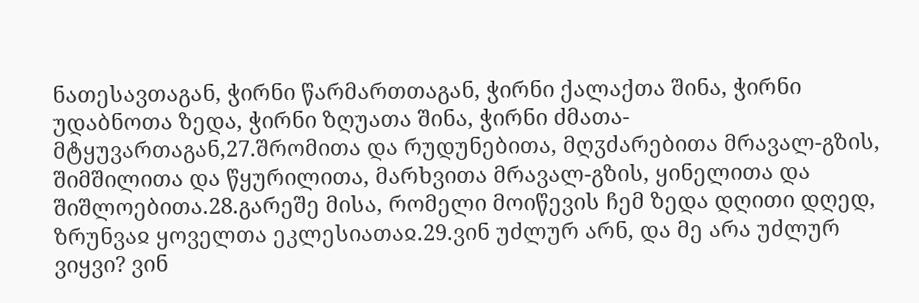ნათესავთაგან, ჭირნი წარმართთაგან, ჭირნი ქალაქთა შინა, ჭირნი უდაბნოთა ზედა, ჭირნი ზღუათა შინა, ჭირნი ძმათა-მტყუვართაგან,27.შრომითა და რუდუნებითა, მღჳძარებითა მრავალ-გზის, შიმშილითა და წყურილითა, მარხვითა მრავალ-გზის, ყინელითა და შიშლოებითა.28.გარეშე მისა, რომელი მოიწევის ჩემ ზედა დღითი დღედ, ზრუნვაჲ ყოველთა ეკლესიათაჲ.29.ვინ უძლურ არნ, და მე არა უძლურ ვიყვი? ვინ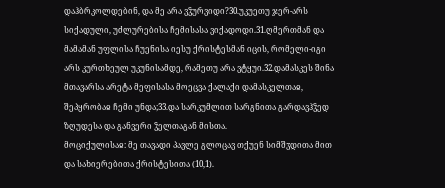დაჰბრკოლდებინ, და მე არა ვჴურვიდი?30.უკუეთუ ჯერ-არს სიქადული, უძლურებისა ჩემისასა ვიქადოდი.31.ღმერთმან და მამამან უფლისა ჩუენისა იესუ ქრისტესმან იცის, რომელი-იგი არს კურთხეულ უკუნისამდე, რამეთუ არა ვტყუი.32.დამასკეს შინა მთავარსა არეტა მეფისასა მოეცვა ქალაქი დამასკელთაჲ, შეპყრობაჲ ჩემი უნდა;33.და სარკუმლით სარგნითა გარდავჰჴედ ზღუდესა და განვერი ჴელთაგან მისთა.
მოციქულისაჲ: მე თავადი პავლე გლოცავ თქუენ სიმშჳდითა მით და სახიერებითა ქრისტესითა (10,1).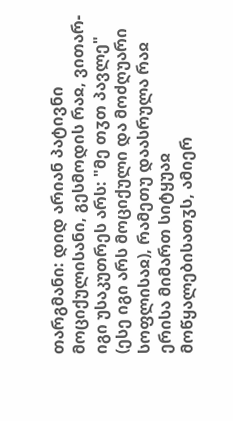თარგმანი: დიდ არიან პატივნი მოციქულისანი, გესმოდის რაჲ, ვითარ-იგი უსაკუთრეს არს: "მე თჳთ პავლე" (ესე იგი არს მოციქული და მოძღუარი სოფლისაჲ), რამეთუ დაასრულა რაჲ ერისა მიმართ სიტყუაჲ მოწყალებისათჳს, ამიერ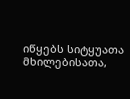იწყებს სიტყუათა მხილებისათა,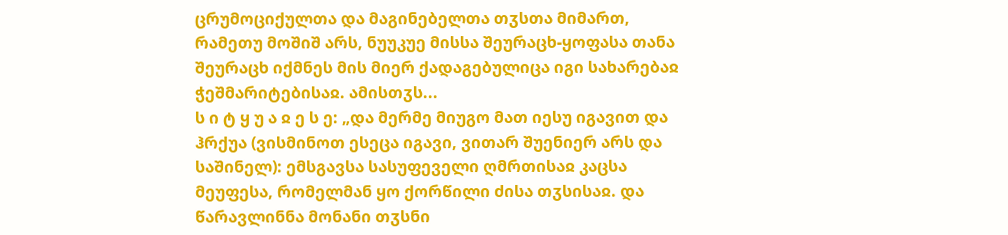ცრუმოციქულთა და მაგინებელთა თჳსთა მიმართ, რამეთუ მოშიშ არს, ნუუკუე მისსა შეურაცხ-ყოფასა თანა შეურაცხ იქმნეს მის მიერ ქადაგებულიცა იგი სახარებაჲ ჭეშმარიტებისაჲ. ამისთჳს...
ს ი ტ ყ უ ა ჲ ე ს ე: „და მერმე მიუგო მათ იესუ იგავით და ჰრქუა (ვისმინოთ ესეცა იგავი, ვითარ შუენიერ არს და საშინელ): ემსგავსა სასუფეველი ღმრთისაჲ კაცსა მეუფესა, რომელმან ყო ქორწილი ძისა თჳსისაჲ. და წარავლინნა მონანი თჳსნი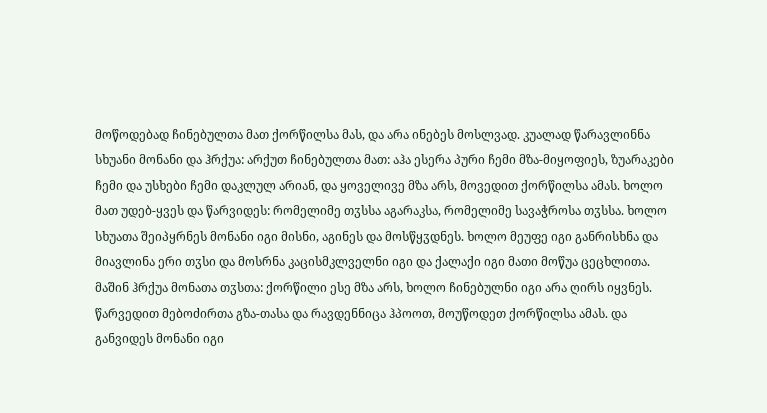მოწოდებად ჩინებულთა მათ ქორწილსა მას, და არა ინებეს მოსლვად. კუალად წარავლინნა სხუანი მონანი და ჰრქუა: არქუთ ჩინებულთა მათ: აჰა ესერა პური ჩემი მზა-მიყოფიეს, ზუარაკები ჩემი და უსხები ჩემი დაკლულ არიან, და ყოველივე მზა არს, მოვედით ქორწილსა ამას. ხოლო მათ უდებ-ყვეს და წარვიდეს: რომელიმე თჳსსა აგარაკსა, რომელიმე სავაჭროსა თჳსსა. ხოლო სხუათა შეიპყრნეს მონანი იგი მისნი, აგინეს და მოსწყჳდნეს. ხოლო მეუფე იგი განრისხნა და მიავლინა ერი თჳსი და მოსრნა კაცისმკლველნი იგი და ქალაქი იგი მათი მოწუა ცეცხლითა. მაშინ ჰრქუა მონათა თჳსთა: ქორწილი ესე მზა არს, ხოლო ჩინებულნი იგი არა ღირს იყვნეს. წარვედით მებოძირთა გზა-თასა და რავდენნიცა ჰპოოთ, მოუწოდეთ ქორწილსა ამას. და განვიდეს მონანი იგი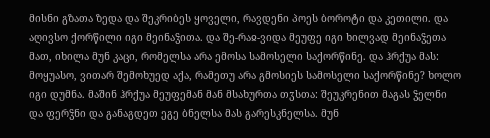მისნი გზათა ზედა და შეკრიბეს ყოველი, რავდენი პოეს ბოროტი და კეთილი. და აღივსო ქორწილი იგი მეინაჴითა. და შე-რაჲ-ვიდა მეუფე იგი ხილვად მეინაჴეთა მათ, იხილა მუნ კაცი, რომელსა არა ემოსა სამოსელი საქორწინე. და ჰრქუა მას: მოყუასო, ვითარ შემოხუედ აქა, რამეთუ არა გმოსიეს სამოსელი საქორწინე? ხოლო იგი დუმნა. მაშინ ჰრქუა მეუფემან მან მსახურთა თჳსთა: შეუკრენით მაგას ჴელნი და ფერჴნი და განაგდეთ ეგე ბნელსა მას გარესკნელსა. მუნ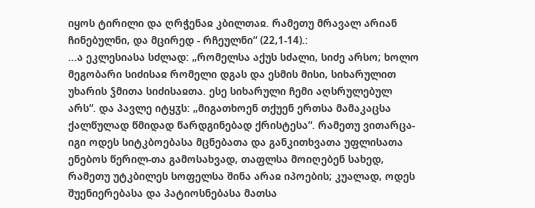იყოს ტირილი და ღრჭენაჲ კბილთაჲ. რამეთუ მრავალ არიან ჩინებულნი, და მცირედ - რჩეულნი“ (22,1-14).:
...ა ეკლესიასა სძლად: „რომელსა აქუს სძალი, სიძე არსო; ხოლო მეგობარი სიძისაჲ რომელი დგას და ესმის მისი, სიხარულით უხარის ჴმითა სიძისაჲთა. ესე სიხარული ჩემი აღსრულებულ არს“. და პავლე იტყჳს: „მიგათხოენ თქუენ ერთსა მამაკაცსა ქალწულად წმიდად წარდგინებად ქრისტესა“. რამეთუ ვითარცა-იგი ოდეს სიტკბოებასა მცნებათა და განკითხვათა უფლისათა ენებოს წერილ-თა გამოსახვად, თაფლსა მოიღებენ სახედ, რამეთუ უტკბილეს სოფელსა შინა არაჲ იპოების; კუალად, ოდეს შუენიერებასა და პატიოსნებასა მათსა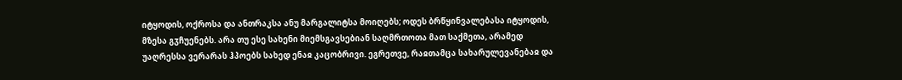იტყოდის, ოქროსა და ანთრაკსა ანუ მარგალიტსა მოიღებს; ოდეს ბრწყინვალებასა იტყოდის, მზესა გჳჩუენებს. არა თუ ესე სახენი მიემსგავსებიან საღმრთოთა მათ საქმეთა, არამედ უაღრესსა ვერარას ჰპოებს სახედ ენაჲ კაცობრივი. ეგრეთვე, რაჲთამცა სახარულევანებაჲ და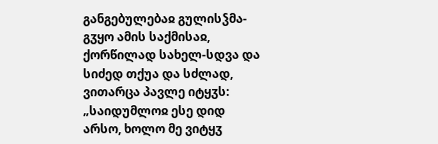განგებულებაჲ გულისჴმა-გჳყო ამის საქმისაჲ, ქორწილად სახელ-სდვა და სიძედ თქუა და სძლად, ვითარცა პავლე იტყჳს: „საიდუმლოჲ ესე დიდ არსო, ხოლო მე ვიტყჳ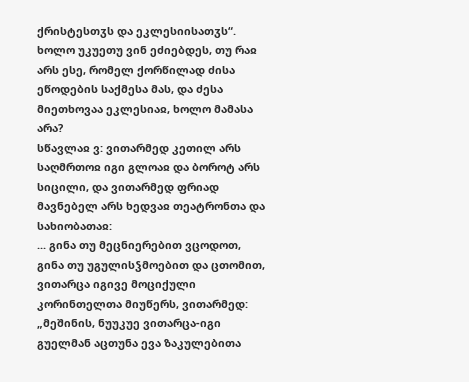ქრისტესთჳს და ეკლესიისათჳს“.
ხოლო უკუეთუ ვინ ეძიებდეს, თუ რაჲ არს ესე, რომელ ქორწილად ძისა ეწოდების საქმესა მას, და ძესა მიეთხოვაა ეკლესიაჲ, ხოლო მამასა არა?
სწავლაჲ ვ: ვითარმედ კეთილ არს საღმრთოჲ იგი გლოაჲ და ბოროტ არს სიცილი, და ვითარმედ ფრიად მავნებელ არს ხედვაჲ თეატრონთა და სახიობათაჲ:
... გინა თუ მეცნიერებით ვცოდოთ, გინა თუ უგულისჴმოებით და ცთომით, ვითარცა იგივე მოციქული კორინთელთა მიუწერს, ვითარმედ: „მეშინის, ნუუკუე ვითარცა-იგი გუელმან აცთუნა ევა ზაკულებითა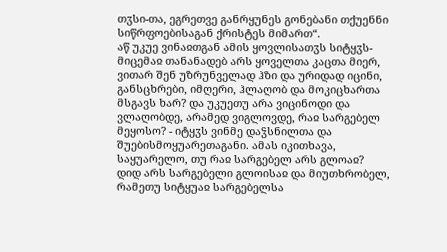თჳსი-თა, ეგრეთვე განრყუნეს გონებანი თქუენნი სიწრფოებისაგან ქრისტეს მიმართ“.
აწ უკუე ვინაჲთგან ამის ყოვლისათჳს სიტყჳს-მიცემაჲ თანანადებ არს ყოველთა კაცთა მიერ, ვითარ შენ უზრუნველად ჰზი და ურიდად იცინი, განსცხრები, იმღერი, ჰლაღობ და მოკიცხართა მსგავს ხარ? და უკუეთუ არა ვიცინოდი და ვლაღობდე, არამედ ვიგლოვდე, რაჲ სარგებელ მეყოსო? - იტყჳს ვინმე დაჴსნილთა და შუებისმოყუარეთაგანი. ამას იკითხავა, საყუარელო, თუ რაჲ სარგებელ არს გლოაჲ?
დიდ არს სარგებელი გლოისაჲ და მიუთხრობელ, რამეთუ სიტყუაჲ სარგებელსა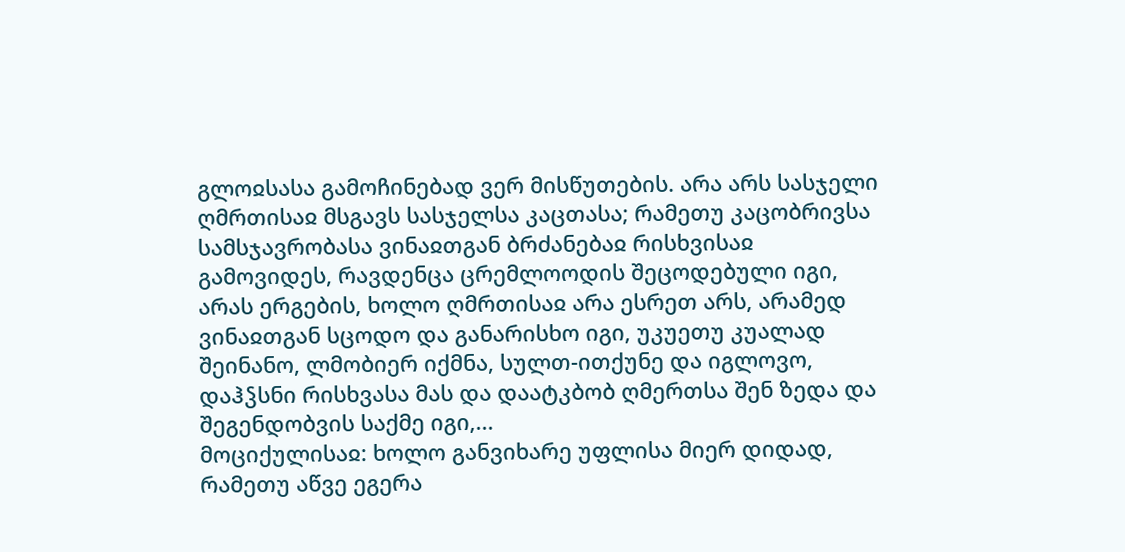გლოჲსასა გამოჩინებად ვერ მისწუთების. არა არს სასჯელი ღმრთისაჲ მსგავს სასჯელსა კაცთასა; რამეთუ კაცობრივსა სამსჯავრობასა ვინაჲთგან ბრძანებაჲ რისხვისაჲ გამოვიდეს, რავდენცა ცრემლოოდის შეცოდებული იგი, არას ერგების, ხოლო ღმრთისაჲ არა ესრეთ არს, არამედ ვინაჲთგან სცოდო და განარისხო იგი, უკუეთუ კუალად შეინანო, ლმობიერ იქმნა, სულთ-ითქუნე და იგლოვო, დაჰჴსნი რისხვასა მას და დაატკბობ ღმერთსა შენ ზედა და შეგენდობვის საქმე იგი,...
მოციქულისაჲ: ხოლო განვიხარე უფლისა მიერ დიდად, რამეთუ აწვე ეგერა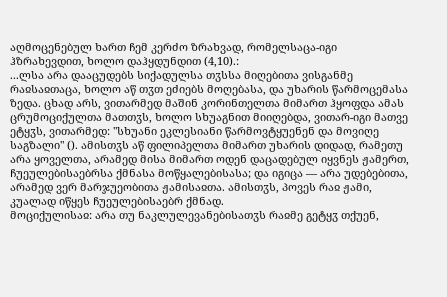აღმოცენებულ ხართ ჩემ კერძო ზრახვად, რომელსაცა-იგი ჰზრახევდით, ხოლო დაჰყდუნდით (4,10).:
...ლსა არა დააცუდებს სიქადულსა თჳსსა მიღებითა ვისგანმე რაჲსაჲთაცა, ხოლო აწ თჳთ ეძიებს მოღებასა, და უხარის წარმოცემასა ზედა. ცხად არს, ვითარმედ მაშინ კორინთელთა მიმართ ჰყოფდა ამას ცრუმოციქულთა მათთჳს, ხოლო სხუაგნით მიიღებდა, ვითარ-იგი მათვე ეტყჳს, ვითარმედ: "სხუანი ეკლესიანი წარმოვტყუენენ და მოვიღე საგზალი" (). ამისთჳს აწ ფილიპელთა მიმართ უხარის დიდად, რამეთუ არა ყოველთა, არამედ მისა მიმართ ოდენ დაცადებულ იყვნეს ჟამერთ, ჩუეულებისაებრსა ქმნასა მოწყალებისასა; და იგიცა — არა უდებებითა, არამედ ვერ მარჯუეობითა ჟამისაჲთა. ამისთჳს, პოვეს რაჲ ჟამი, კუალად იწყეს ჩუეულებისაებრ ქმნად.
მოციქულისაჲ: არა თუ ნაკლულევანებისათჳს რაჲმე გეტყჳ თქუენ,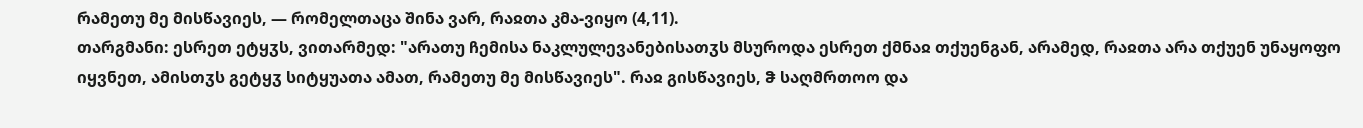რამეთუ მე მისწავიეს, — რომელთაცა შინა ვარ, რაჲთა კმა-ვიყო (4,11).
თარგმანი: ესრეთ ეტყჳს, ვითარმედ: "არათუ ჩემისა ნაკლულევანებისათჳს მსუროდა ესრეთ ქმნაჲ თქუენგან, არამედ, რაჲთა არა თქუენ უნაყოფო იყვნეთ, ამისთჳს გეტყჳ სიტყუათა ამათ, რამეთუ მე მისწავიეს". რაჲ გისწავიეს, ჵ საღმრთოო და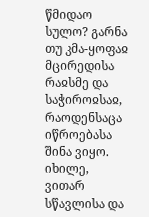წმიდაო სულო? გარნა თუ კმა-ყოფაჲ მცირედისა რაჲსმე და საჭიროჲსაჲ, რაოდენსაცა იწროებასა შინა ვიყო. იხილე, ვითარ სწავლისა და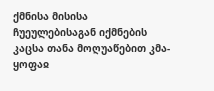ქმნისა მისისა ჩუეულებისაგან იქმნების კაცსა თანა მოღუაწებით კმა-ყოფაჲ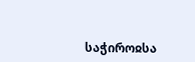საჭიროჲსა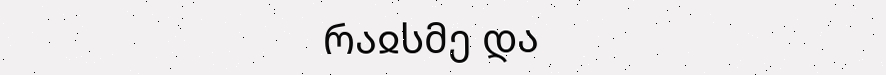რაჲსმე და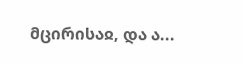მცირისაჲ, და ა...